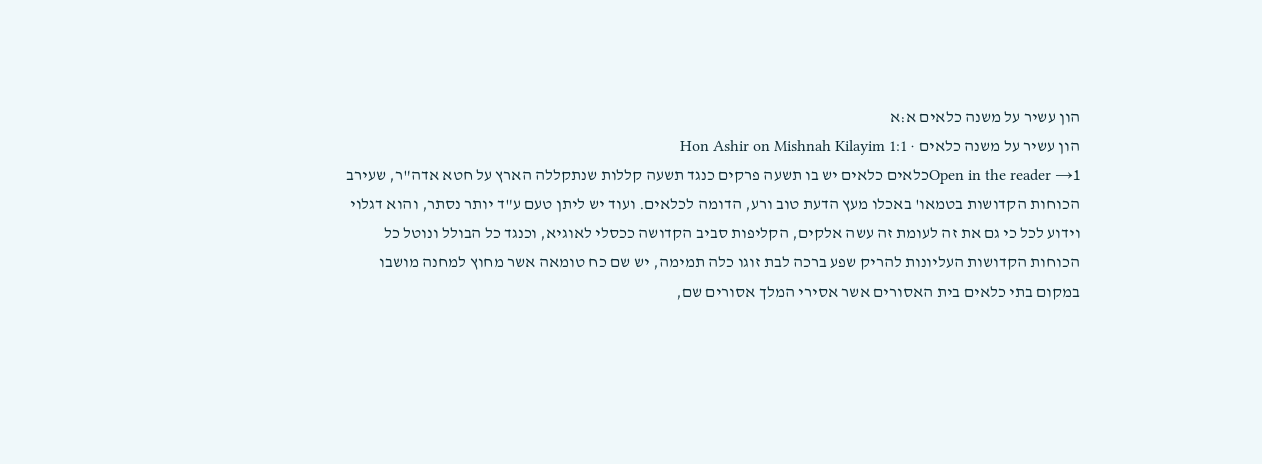הון עשיר על משנה כלאים א:א
הון עשיר על משנה כלאים · Hon Ashir on Mishnah Kilayim 1:1
Open in the reader →1כלאים כלאים יש בו תשעה פרקים כנגד תשעה קללות שנתקללה הארץ על חטא אדה"ר, שעירב הכוחות הקדושות בטמאו' באכלו מעץ הדעת טוב ורע, הדומה לכלאים. ועוד יש ליתן טעם ע"ד יותר נסתר, והוא דגלוי וידוע לכל כי גם את זה לעומת זה עשה אלקים, הקליפות סביב הקדושה ככסלי לאוגיא, וכנגד כל הבולל ונוטל כל הכוחות הקדושות העליונות להריק שפע ברכה לבת זוגו כלה תמימה, יש שם כח טומאה אשר מחוץ למחנה מושבו במקום בתי כלאים בית האסורים אשר אסירי המלך אסורים שם,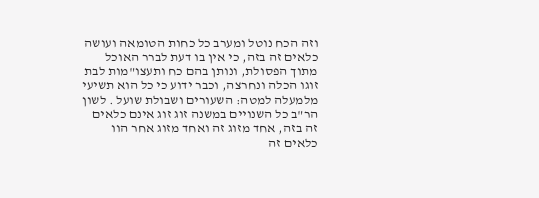וזה הכח נוטל ומערב כל כחות הטומאה ועושה כלאים זה בזה, כי אין בו דעת לברר האוכל מתוך הפסולת, ונותן בהם כח ותעצו"מות לבת זוגו הכלה ונחרצה, וכבר ידוע כי כל הוא תשיעי מלמעלה למטה: השעורים ושבולת שועל . לשון הר"ב כל השנויים במשנה זוג זוג אינם כלאים זה בזה, אחד מזוג זה ואחד מזוג אחר הוו כלאים זה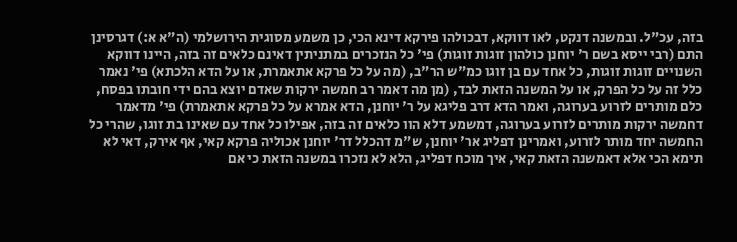בזה, עכ"ל. ובמשנה דנקט, לאו דווקא, דבכולהו פירקא דינא הכי, כן משמע מסוגית הירושלמי (ה"א א:) דגרסינן התם (רבי ייסא בשם ר' יוחנן כולהון זוגות זוגות) פי' כל הנזכרים במתניתין דאינם כלאים זה בזה, היינו דווקא השנויים זוגות זוגות, כל אחד עם בן זוגו כמ"ש הר"ב, (מה על כל פרקא אתאמרת, או על הדא הלכתא) פי' נאמר כלל זה על כל הפרק, או על המשנה הזאת לבד, (מן מה דאמר רב חמשה ירקות שאדם יוצא בהם ידי חובתו בפסח, כלם מותרים לזרוע בערוגה, ואמר הדא דרב פליגא על ר' יוחנן, הדא אמרא על כל פרקא אתאמרת) פי' מדאמר דחמשה ירקות מותרים לזרוע בערוגה, דמשמע דלא הוו כלאים זה בזה, אפילו כל אחד עם שאינו בת זוגו, שהרי כל החמשה יחד מותר לזרוע, ואמרינן דפליג אר' יוחנן, ש"מ דהכלל דר' יוחנן אכוליה פרקא קאי, אף אירק, דאי לא תימא הכי אלא דאמשנה הזאת קאי, איך מוכח דפליג, הלא לא נזכרו במשנה הזאת כי אם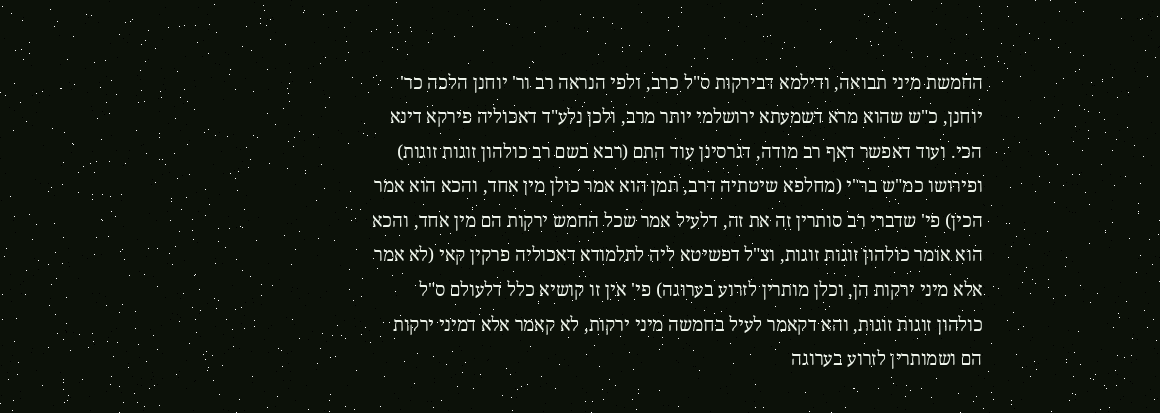החמשת מיני תבואה, ודילמא דבירקות ס"ל כרב, ולפי הנראה רב ור' יוחנן הלכה כר' יוחנן, כ"ש שהוא מרא דשמעתא ירושלמי יותר מרב, ולכן נלע"ד דאכוליה פירקא דינא הכי. ועוד דאפשר דאף רב מודה, דגרסינן עוד התם (רבא בשם רב כולהון זוגות זוגות) ופירושו כמ"ש בר"י (מחלפא שיטתיה דרב, תמן הוא אמר כולן מין אחד, והכא הוא אמר הכין) פי' שדברי רב סותרין זה את זה, דלעיל אמר שכל החמש ירקות הם מין אחד, והכא הוא אומר כולהון זוגות זוגות, וצ"ל דפשיטא ליה לתלמודא דאכוליה פרקין קאי (לא אמר אלא מיני ירקות הן, וכלן מותרין לזרוע בערוגה) פי' אין זו קושיא כלל דלעולם ס"ל כולהון זוגות זוגות, והא דקאמר לעיל בחמשה מיני ירקות, לא קאמר אלא דמיני ירקות הם ושמותרין לזרוע בערוגה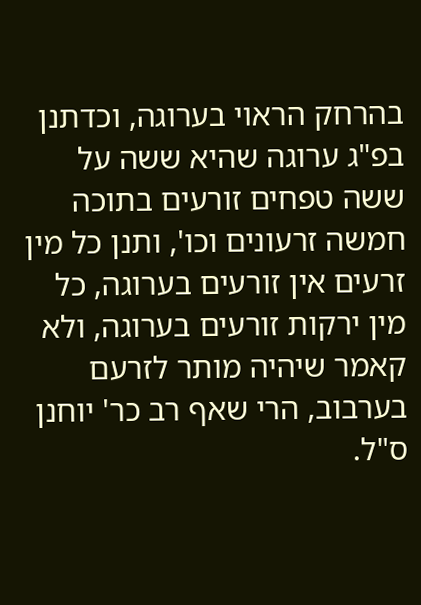בהרחק הראוי בערוגה, וכדתנן בפ"ג ערוגה שהיא ששה על ששה טפחים זורעים בתוכה חמשה זרעונים וכו', ותנן כל מין זרעים אין זורעים בערוגה, כל מין ירקות זורעים בערוגה, ולא קאמר שיהיה מותר לזרעם בערבוב, הרי שאף רב כר' יוחנן ס"ל.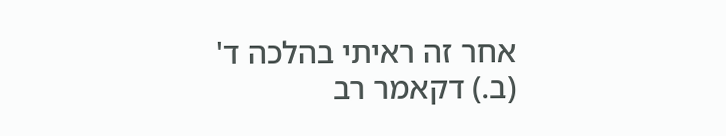אחר זה ראיתי בהלכה ד' (ב.) דקאמר רב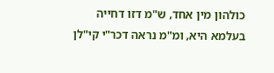כולהון מין אחד, ש"מ דזו דחייה בעלמא היא, ומ"מ נראה דכר"י קי"לן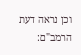וכן נראה דעת הרמב"ם: